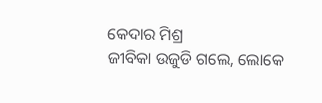କେଦାର ମିଶ୍ର
ଜୀବିକା ଉଜୁଡି ଗଲେ, ଲୋକେ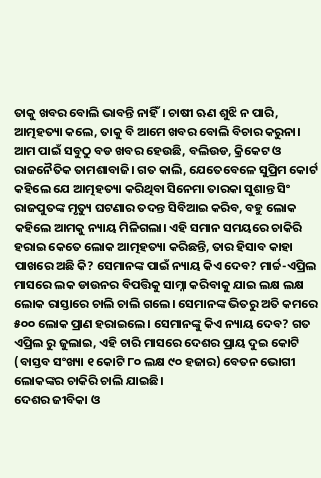ତାକୁ ଖବର ବୋଲି ଭାବନ୍ତି ନାହିଁ। ଚାଷୀ ଋଣ ଶୁଝି ନ ପାରି, ଆତ୍ମହତ୍ୟା କଲେ, ତାକୁ ବି ଆମେ ଖବର ବୋଲି ବିଚାର କରୁନା। ଆମ ପାଇଁ ସବୁଠୁ ବଡ ଖବର ହେଉଛି, ବଲିଉଡ, କ୍ରିକେଟ ଓ ରାଜନୈତିକ ତାମଶାବାଜି। ଗତ କାଲି, ଯେତେବେଳେ ସୁପ୍ରିମ କୋର୍ଟ କହିଲେ ଯେ ଆତ୍ମହତ୍ୟା କରିଥିବା ସିନେମା ତାରକା ସୁଶାନ୍ତ ସିଂ ରାଜପୁତଙ୍କ ମୃତ୍ୟୁ ଘଟଣାର ତଦନ୍ତ ସିବିଆଇ କରିବ, ବହୁ ଲୋକ କହିଲେ ଆମକୁ ନ୍ୟାୟ ମିଳିଗଲା। ଏହି ସମାନ ସମୟରେ ଚାକିରି ହରାଇ କେତେ ଲୋକ ଆତ୍ମହତ୍ୟା କରିଛନ୍ତି, ତାର ହିସାବ କାହା ପାଖରେ ଅଛି କି? ସେମାନଙ୍କ ପାଇଁ ନ୍ୟାୟ କିଏ ଦେବ? ମାର୍ଚ୍ଚ-ଏପ୍ରିଲ ମାସରେ ଲକ ଡାଉନର ବିପତ୍ତିକୁ ସାମ୍ନା କରିବାକୁ ଯାଇ ଲକ୍ଷ ଲକ୍ଷ ଲୋକ ରାସ୍ତାରେ ଚାଲି ଚାଲି ଗଲେ। ସେମାନଙ୍କ ଭିତରୁ ଅତି କମରେ ୫୦୦ ଲୋକ ପ୍ରାଣ ହରାଇଲେ। ସେମାନଙ୍କୁ କିଏ ନ୍ୟାୟ ଦେବ? ଗତ ଏପ୍ରିଲ ରୁ ଜୁଲାଇ, ଏହି ଚାରି ମାସରେ ଦେଶର ପ୍ରାୟ ଦୁଇ କୋଟି (ବାସ୍ତବ ସଂଖ୍ୟା ୧ କୋଟି ୮୦ ଲକ୍ଷ ୯୦ ହଜାର) ବେତନ ଭୋଗୀ ଲୋକଙ୍କର ଚାକିରି ଚାଲି ଯାଇଛି।
ଦେଶର ଜୀବିକା ଓ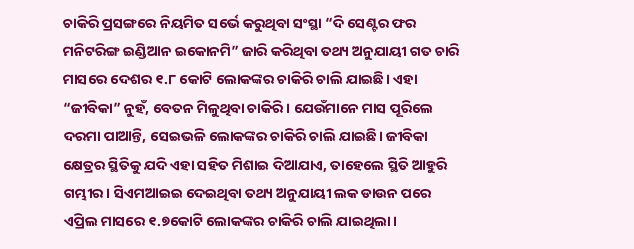ଚାକିରି ପ୍ରସଙ୍ଗରେ ନିୟମିତ ସର୍ଭେ କରୁଥିବା ସଂସ୍ଥା “ଦି ସେଣ୍ଟର ଫର ମନିଟରିଙ୍ଗ ଇଣ୍ଡିଆନ ଇକୋନମି” ଜାରି କରିଥିବା ତଥ୍ୟ ଅନୁଯାୟୀ ଗତ ଚାରି ମାସରେ ଦେଶର ୧.୮ କୋଟି ଲୋକଙ୍କର ଚାକିରି ଚାଲି ଯାଇଛି। ଏହା “ଜୀବିକା” ନୁହଁ, ବେତନ ମିଳୁଥିବା ଚାକିରି। ଯେଉଁମାନେ ମାସ ପୂରିଲେ ଦରମା ପାଆନ୍ତି, ସେଇଭଳି ଲୋକଙ୍କର ଚାକିରି ଚାଲି ଯାଇଛି। ଜୀବିକା କ୍ଷେତ୍ରର ସ୍ଥିତିକୁ ଯଦି ଏହା ସହିତ ମିଶାଇ ଦିଆଯାଏ, ତାହେଲେ ସ୍ଥିତି ଆହୁରି ଗମ୍ଭୀର। ସିଏମଆଇଇ ଦେଇଥିବା ତଥ୍ୟ ଅନୁଯାୟୀ ଲକ ଡାଉନ ପରେ ଏପ୍ରିଲ ମାସରେ ୧.୭କୋଟି ଲୋକଙ୍କର ଚାକିରି ଚାଲି ଯାଇଥିଲା।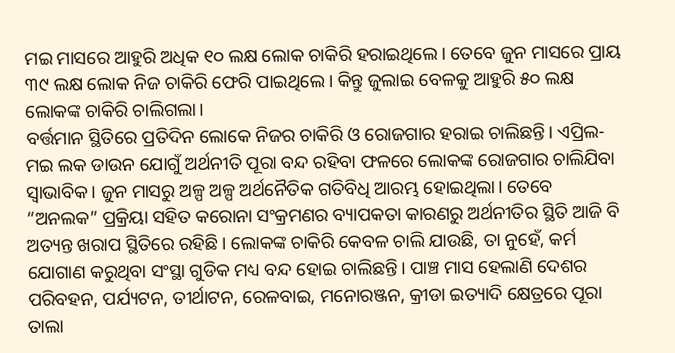ମଇ ମାସରେ ଆହୁରି ଅଧିକ ୧୦ ଲକ୍ଷ ଲୋକ ଚାକିରି ହରାଇଥିଲେ। ତେବେ ଜୁନ ମାସରେ ପ୍ରାୟ ୩୯ ଲକ୍ଷ ଲୋକ ନିଜ ଚାକିରି ଫେରି ପାଇଥିଲେ। କିନ୍ତୁ ଜୁଲାଇ ବେଳକୁ ଆହୁରି ୫୦ ଲକ୍ଷ ଲୋକଙ୍କ ଚାକିରି ଚାଲିଗଲା।
ବର୍ତ୍ତମାନ ସ୍ଥିତିରେ ପ୍ରତିଦିନ ଲୋକେ ନିଜର ଚାକିରି ଓ ରୋଜଗାର ହରାଇ ଚାଲିଛନ୍ତି। ଏପ୍ରିଲ-ମଇ ଲକ ଡାଉନ ଯୋଗୁଁ ଅର୍ଥନୀତି ପୂରା ବନ୍ଦ ରହିବା ଫଳରେ ଲୋକଙ୍କ ରୋଜଗାର ଚାଲିଯିବା ସ୍ଵାଭାବିକ। ଜୁନ ମାସରୁ ଅଳ୍ପ ଅଳ୍ପ ଅର୍ଥନୈତିକ ଗତିବିଧି ଆରମ୍ଭ ହୋଇଥିଲା। ତେବେ “ଅନଲକ” ପ୍ରକ୍ରିୟା ସହିତ କରୋନା ସଂକ୍ରମଣର ବ୍ୟାପକତା କାରଣରୁ ଅର୍ଥନୀତିର ସ୍ଥିତି ଆଜି ବି ଅତ୍ୟନ୍ତ ଖରାପ ସ୍ଥିତିରେ ରହିଛି। ଲୋକଙ୍କ ଚାକିରି କେବଳ ଚାଲି ଯାଉଛି, ତା ନୁହେଁ, କର୍ମ ଯୋଗାଣ କରୁଥିବା ସଂସ୍ଥା ଗୁଡିକ ମଧ୍ୟ ବନ୍ଦ ହୋଇ ଚାଲିଛନ୍ତି। ପାଞ୍ଚ ମାସ ହେଲାଣି ଦେଶର ପରିବହନ, ପର୍ଯ୍ୟଟନ, ତୀର୍ଥାଟନ, ରେଳବାଇ, ମନୋରଞ୍ଜନ, କ୍ରୀଡା ଇତ୍ୟାଦି କ୍ଷେତ୍ରରେ ପୂରା ତାଲା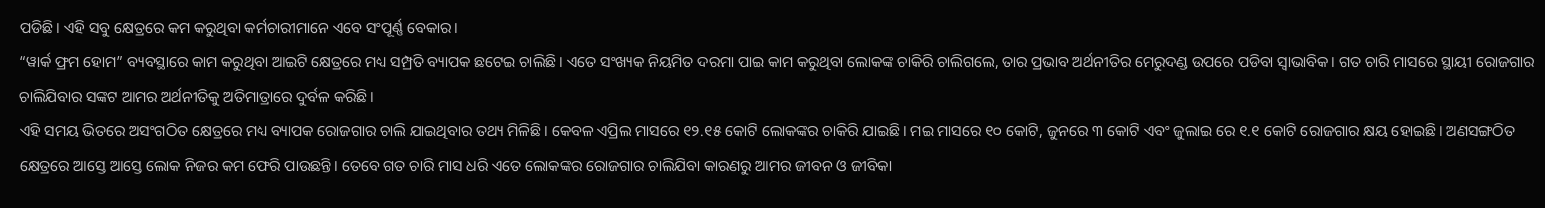ପଡିଛି। ଏହି ସବୁ କ୍ଷେତ୍ରରେ କମ କରୁଥିବା କର୍ମଚାରୀମାନେ ଏବେ ସଂପୂର୍ଣ୍ଣ ବେକାର।
“ୱାର୍କ ଫ୍ରମ ହୋମ” ବ୍ୟବସ୍ଥାରେ କାମ କରୁଥିବା ଆଇଟି କ୍ଷେତ୍ରରେ ମଧ୍ୟ ସମ୍ପ୍ରତି ବ୍ୟାପକ ଛଟେଇ ଚାଲିଛି। ଏତେ ସଂଖ୍ୟକ ନିୟମିତ ଦରମା ପାଇ କାମ କରୁଥିବା ଲୋକଙ୍କ ଚାକିରି ଚାଲିଗଲେ, ତାର ପ୍ରଭାବ ଅର୍ଥନୀତିର ମେରୁଦଣ୍ଡ ଉପରେ ପଡିବା ସ୍ଵାଭାବିକ। ଗତ ଚାରି ମାସରେ ସ୍ଥାୟୀ ରୋଜଗାର ଚାଲିଯିବାର ସଙ୍କଟ ଆମର ଅର୍ଥନୀତିକୁ ଅତିମାତ୍ରାରେ ଦୁର୍ବଳ କରିଛି।
ଏହି ସମୟ ଭିତରେ ଅସଂଗଠିତ କ୍ଷେତ୍ରରେ ମଧ୍ୟ ବ୍ୟାପକ ରୋଜଗାର ଚାଲି ଯାଇଥିବାର ତଥ୍ୟ ମିଳିଛି। କେବଳ ଏପ୍ରିଲ ମାସରେ ୧୨.୧୫ କୋଟି ଲୋକଙ୍କର ଚାକିରି ଯାଇଛି। ମଇ ମାସରେ ୧୦ କୋଟି, ଜୁନରେ ୩ କୋଟି ଏବଂ ଜୁଲାଇ ରେ ୧.୧ କୋଟି ରୋଜଗାର କ୍ଷୟ ହୋଇଛି। ଅଣସଙ୍ଗଠିତ କ୍ଷେତ୍ରରେ ଆସ୍ତେ ଆସ୍ତେ ଲୋକ ନିଜର କମ ଫେରି ପାଉଛନ୍ତି। ତେବେ ଗତ ଚାରି ମାସ ଧରି ଏତେ ଲୋକଙ୍କର ରୋଜଗାର ଚାଲିଯିବା କାରଣରୁ ଆମର ଜୀବନ ଓ ଜୀବିକା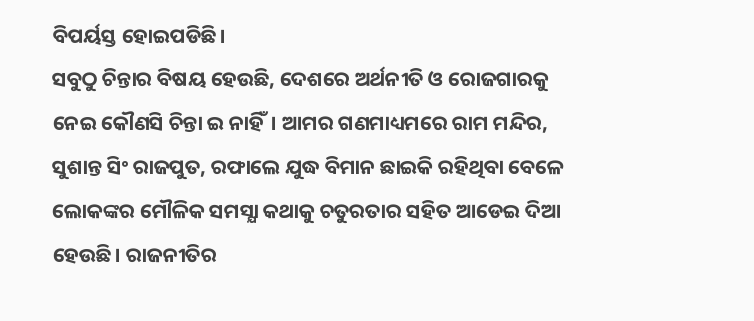ବିପର୍ୟସ୍ତ ହୋଇପଡିଛି।
ସବୁଠୁ ଚିନ୍ତାର ବିଷୟ ହେଉଛି, ଦେଶରେ ଅର୍ଥନୀତି ଓ ରୋଜଗାରକୁ ନେଇ କୌଣସି ଚିନ୍ତା ଇ ନାହିଁ। ଆମର ଗଣମାଧ୍ୟମରେ ରାମ ମନ୍ଦିର, ସୁଶାନ୍ତ ସିଂ ରାଜପୁତ, ରଫାଲେ ଯୁଦ୍ଧ ବିମାନ ଛାଇକି ରହିଥିବା ବେଳେ ଲୋକଙ୍କର ମୌଳିକ ସମସ୍ଯା କଥାକୁ ଚତୁରତାର ସହିତ ଆଡେଇ ଦିଆ ହେଉଛି। ରାଜନୀତିର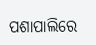ପଶାପାଲିରେ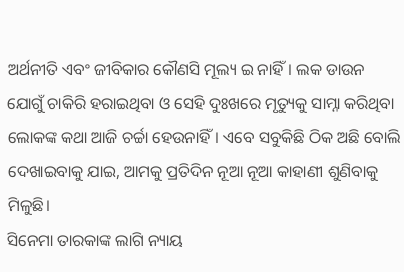ଅର୍ଥନୀତି ଏବଂ ଜୀବିକାର କୌଣସି ମୂଲ୍ୟ ଇ ନାହିଁ। ଲକ ଡାଉନ ଯୋଗୁଁ ଚାକିରି ହରାଇଥିବା ଓ ସେହି ଦୁଃଖରେ ମୃତ୍ୟୁକୁ ସାମ୍ନା କରିଥିବା ଲୋକଙ୍କ କଥା ଆଜି ଚର୍ଚ୍ଚା ହେଉନାହିଁ। ଏବେ ସବୁକିଛି ଠିକ ଅଛି ବୋଲି ଦେଖାଇବାକୁ ଯାଇ, ଆମକୁ ପ୍ରତିଦିନ ନୂଆ ନୂଆ କାହାଣୀ ଶୁଣିବାକୁ ମିଳୁଛି।
ସିନେମା ତାରକାଙ୍କ ଲାଗି ନ୍ୟାୟ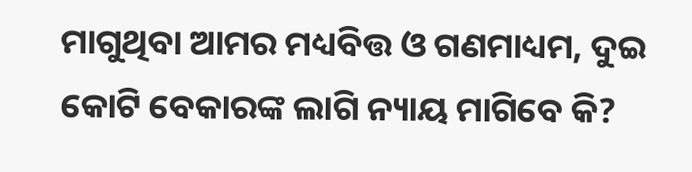ମାଗୁଥିବା ଆମର ମଧ୍ୟବିତ୍ତ ଓ ଗଣମାଧ୍ୟମ, ଦୁଇ କୋଟି ବେକାରଙ୍କ ଲାଗି ନ୍ୟାୟ ମାଗିବେ କି?